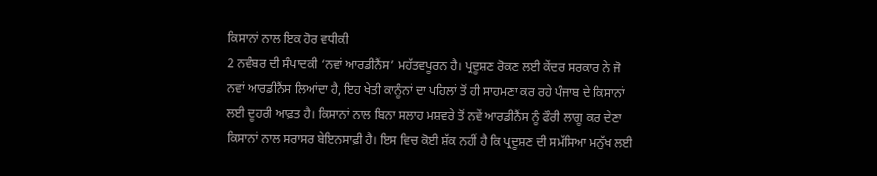ਕਿਸਾਨਾਂ ਨਾਲ ਇਕ ਹੋਰ ਵਧੀਕੀ
2 ਨਵੰਬਰ ਦੀ ਸੰਪਾਦਕੀ ‘ਨਵਾਂ ਆਰਡੀਨੈਂਸ’ ਮਹੱਤਵਪੂਰਨ ਹੈ। ਪ੍ਰਦੂਸ਼ਣ ਰੋਕਣ ਲਈ ਕੇਂਦਰ ਸਰਕਾਰ ਨੇ ਜੋ ਨਵਾਂ ਆਰਡੀਨੈਂਸ ਲਿਆਂਦਾ ਹੈ, ਇਹ ਖੇਤੀ ਕਾਨੂੰਨਾਂ ਦਾ ਪਹਿਲਾਂ ਤੋਂ ਹੀ ਸਾਹਮਣਾ ਕਰ ਰਹੇ ਪੰਜਾਬ ਦੇ ਕਿਸਾਨਾਂ ਲਈ ਦੂਹਰੀ ਆਫ਼ਤ ਹੈ। ਕਿਸਾਨਾਂ ਨਾਲ ਬਿਨਾ ਸਲਾਹ ਮਸ਼ਵਰੇ ਤੋਂ ਨਵੇਂ ਆਰਡੀਨੈਂਸ ਨੂੰ ਫੌਰੀ ਲਾਗੂ ਕਰ ਦੇਣਾ ਕਿਸਾਨਾਂ ਨਾਲ ਸਰਾਸਰ ਬੇਇਨਸਾਫ਼ੀ ਹੈ। ਇਸ ਵਿਚ ਕੋਈ ਸ਼ੱਕ ਨਹੀਂ ਹੈ ਕਿ ਪ੍ਰਦੂਸ਼ਣ ਦੀ ਸਮੱਸਿਆ ਮਨੁੱਖ ਲਈ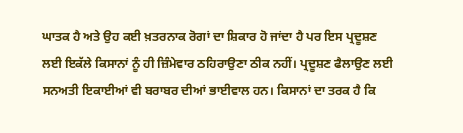ਘਾਤਕ ਹੈ ਅਤੇ ਉਹ ਕਈ ਖ਼ਤਰਨਾਕ ਰੋਗਾਂ ਦਾ ਸ਼ਿਕਾਰ ਹੋ ਜਾਂਦਾ ਹੈ ਪਰ ਇਸ ਪ੍ਰਦੂਸ਼ਣ ਲਈ ਇਕੱਲੇ ਕਿਸਾਨਾਂ ਨੂੰ ਹੀ ਜ਼ਿੰਮੇਵਾਰ ਠਹਿਰਾਉਣਾ ਠੀਕ ਨਹੀਂ। ਪ੍ਰਦੂਸ਼ਣ ਫੈਲਾਉਣ ਲਈ ਸਨਅਤੀ ਇਕਾਈਆਂ ਵੀ ਬਰਾਬਰ ਦੀਆਂ ਭਾਈਵਾਲ ਹਨ। ਕਿਸਾਨਾਂ ਦਾ ਤਰਕ ਹੈ ਕਿ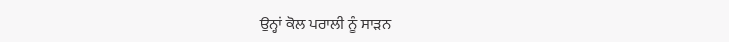ਉਨ੍ਹਾਂ ਕੋਲ ਪਰਾਲੀ ਨੂੰ ਸਾੜਨ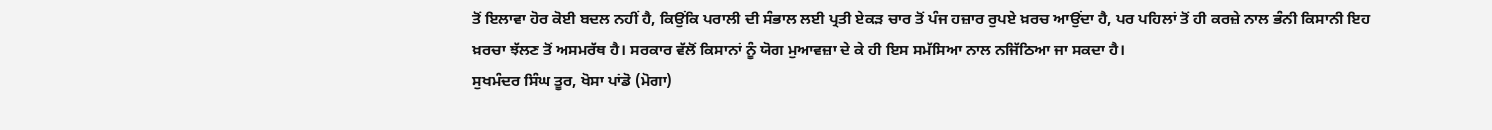ਤੋਂ ਇਲਾਵਾ ਹੋਰ ਕੋਈ ਬਦਲ ਨਹੀਂ ਹੈ, ਕਿਉਂਕਿ ਪਰਾਲੀ ਦੀ ਸੰਭਾਲ ਲਈ ਪ੍ਰਤੀ ਏਕੜ ਚਾਰ ਤੋਂ ਪੰਜ ਹਜ਼ਾਰ ਰੁਪਏ ਖ਼ਰਚ ਆਉਂਦਾ ਹੈ, ਪਰ ਪਹਿਲਾਂ ਤੋਂ ਹੀ ਕਰਜ਼ੇ ਨਾਲ ਭੰਨੀ ਕਿਸਾਨੀ ਇਹ ਖ਼ਰਚਾ ਝੱਲਣ ਤੋਂ ਅਸਮਰੱਥ ਹੈ। ਸਰਕਾਰ ਵੱਲੋਂ ਕਿਸਾਨਾਂ ਨੂੰ ਯੋਗ ਮੁਆਵਜ਼ਾ ਦੇ ਕੇ ਹੀ ਇਸ ਸਮੱਸਿਆ ਨਾਲ ਨਜਿੱਠਿਆ ਜਾ ਸਕਦਾ ਹੈ।
ਸੁਖਮੰਦਰ ਸਿੰਘ ਤੂਰ, ਖੋਸਾ ਪਾਂਡੋ (ਮੋਗਾ)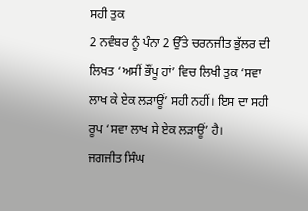ਸਹੀ ਤੁਕ
2 ਨਵੰਬਰ ਨੂੰ ਪੰਨਾ 2 ਉੱਤੇ ਚਰਨਜੀਤ ਭੁੱਲਰ ਦੀ ਲਿਖਤ ‘ਅਸੀਂ ਭੌਂਪੂ ਹਾਂ’ ਵਿਚ ਲਿਖੀ ਤੁਕ ‘ਸਵਾ ਲਾਖ ਕੇ ਏਕ ਲੜਾਊਂ’ ਸਹੀ ਨਹੀਂ। ਇਸ ਦਾ ਸਹੀ ਰੂਪ ‘ਸਵਾ ਲਾਖ ਸੇ ਏਕ ਲੜਾਊਂ’ ਹੈ।
ਜਗਜੀਤ ਸਿੰਘ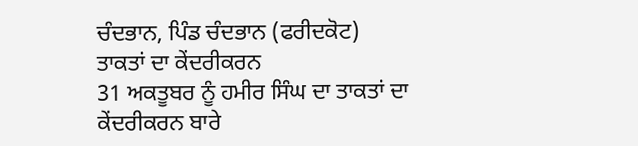ਚੰਦਭਾਨ, ਪਿੰਡ ਚੰਦਭਾਨ (ਫਰੀਦਕੋਟ)
ਤਾਕਤਾਂ ਦਾ ਕੇਂਦਰੀਕਰਨ
31 ਅਕਤੂਬਰ ਨੂੰ ਹਮੀਰ ਸਿੰਘ ਦਾ ਤਾਕਤਾਂ ਦਾ ਕੇਂਦਰੀਕਰਨ ਬਾਰੇ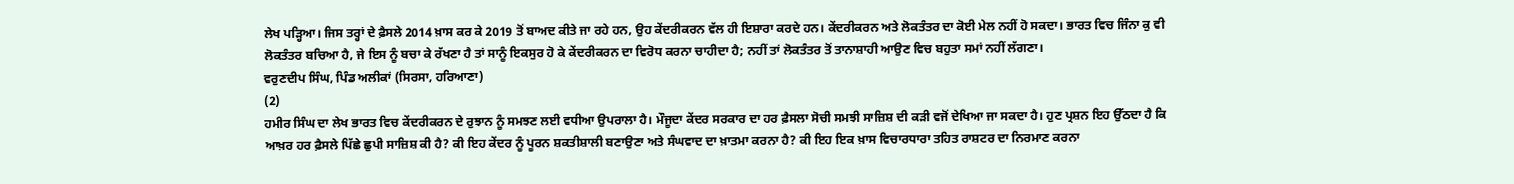ਲੇਖ ਪੜ੍ਹਿਆ। ਜਿਸ ਤਰ੍ਹਾਂ ਦੇ ਫ਼ੈਸਲੇ 2014 ਖ਼ਾਸ ਕਰ ਕੇ 2019 ਤੋਂ ਬਾਅਦ ਕੀਤੇ ਜਾ ਰਹੇ ਹਨ, ਉਹ ਕੇਂਦਰੀਕਰਨ ਵੱਲ ਹੀ ਇਸ਼ਾਰਾ ਕਰਦੇ ਹਨ। ਕੇਂਦਰੀਕਰਨ ਅਤੇ ਲੋਕਤੰਤਰ ਦਾ ਕੋਈ ਮੇਲ ਨਹੀਂ ਹੋ ਸਕਦਾ। ਭਾਰਤ ਵਿਚ ਜਿੰਨਾ ਕੁ ਵੀ ਲੋਕਤੰਤਰ ਬਚਿਆ ਹੈ, ਜੇ ਇਸ ਨੂੰ ਬਚਾ ਕੇ ਰੱਖਣਾ ਹੈ ਤਾਂ ਸਾਨੂੰ ਇਕਸੁਰ ਹੋ ਕੇ ਕੇਂਦਰੀਕਰਨ ਦਾ ਵਿਰੋਧ ਕਰਨਾ ਚਾਹੀਦਾ ਹੈ; ਨਹੀਂ ਤਾਂ ਲੋਕਤੰਤਰ ਤੋਂ ਤਾਨਾਸ਼ਾਹੀ ਆਉਣ ਵਿਚ ਬਹੁਤਾ ਸਮਾਂ ਨਹੀਂ ਲੱਗਣਾ।
ਵਰੁਣਦੀਪ ਸਿੰਘ, ਪਿੰਡ ਅਲੀਕਾਂ (ਸਿਰਸਾ, ਹਰਿਆਣਾ)
(2)
ਹਮੀਰ ਸਿੰਘ ਦਾ ਲੇਖ ਭਾਰਤ ਵਿਚ ਕੇਂਦਰੀਕਰਨ ਦੇ ਰੁਝਾਨ ਨੂੰ ਸਮਝਣ ਲਈ ਵਧੀਆ ਉਪਰਾਲਾ ਹੈ। ਮੌਜੂਦਾ ਕੇਂਦਰ ਸਰਕਾਰ ਦਾ ਹਰ ਫ਼ੈਸਲਾ ਸੋਚੀ ਸਮਝੀ ਸਾਜ਼ਿਸ਼ ਦੀ ਕੜੀ ਵਜੋਂ ਦੇਖਿਆ ਜਾ ਸਕਦਾ ਹੈ। ਹੁਣ ਪ੍ਰਸ਼ਨ ਇਹ ਉੱਠਦਾ ਹੈ ਕਿ ਆਖ਼ਰ ਹਰ ਫ਼ੈਸਲੇ ਪਿੱਛੇ ਛੁਪੀ ਸਾਜ਼ਿਸ਼ ਕੀ ਹੈ? ਕੀ ਇਹ ਕੇਂਦਰ ਨੂੰ ਪੂਰਨ ਸ਼ਕਤੀਸ਼ਾਲੀ ਬਣਾਉਣਾ ਅਤੇ ਸੰਘਵਾਦ ਦਾ ਖ਼ਾਤਮਾ ਕਰਨਾ ਹੈ? ਕੀ ਇਹ ਇਕ ਖ਼ਾਸ ਵਿਚਾਰਧਾਰਾ ਤਹਿਤ ਰਾਸ਼ਟਰ ਦਾ ਨਿਰਮਾਣ ਕਰਨਾ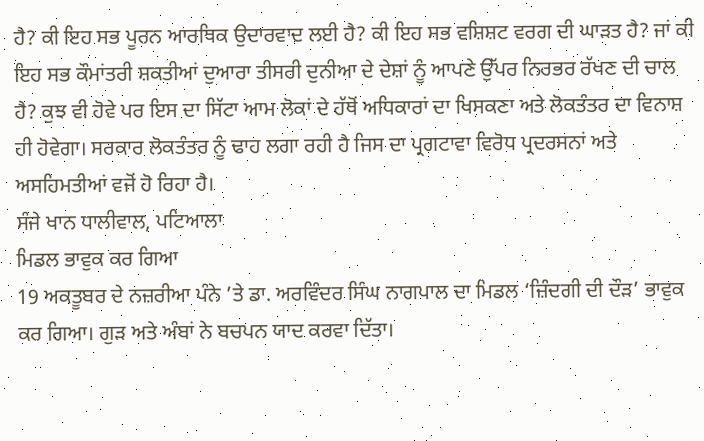ਹੈ? ਕੀ ਇਹ ਸਭ ਪੂਰਨ ਆਰਥਿਕ ਉਦਾਰਵਾਦ ਲਈ ਹੈ? ਕੀ ਇਹ ਸਭ ਵਸ਼ਿਸ਼ਟ ਵਰਗ ਦੀ ਘਾੜਤ ਹੈ? ਜਾਂ ਕੀ ਇਹ ਸਭ ਕੌਮਾਂਤਰੀ ਸ਼ਕਤੀਆਂ ਦੁਆਰਾ ਤੀਸਰੀ ਦੁਨੀਆ ਦੇ ਦੇਸ਼ਾਂ ਨੂੰ ਆਪਣੇ ਉੱਪਰ ਨਿਰਭਰ ਰੱਖਣ ਦੀ ਚਾਲ ਹੈ? ਕੁਝ ਵੀ ਹੋਵੇ ਪਰ ਇਸ ਦਾ ਸਿੱਟਾ ਆਮ ਲੋਕਾਂ ਦੇ ਹੱਥੋਂ ਅਧਿਕਾਰਾਂ ਦਾ ਖਿਸਕਣਾ ਅਤੇ ਲੋਕਤੰਤਰ ਦਾ ਵਿਨਾਸ਼ ਹੀ ਹੋਵੇਗਾ। ਸਰਕਾਰ ਲੋਕਤੰਤਰ ਨੂੰ ਢਾਹ ਲਗਾ ਰਹੀ ਹੈ ਜਿਸ ਦਾ ਪ੍ਰਗਟਾਵਾ ਵਿਰੋਧ ਪ੍ਰਦਰਸਨਾਂ ਅਤੇ ਅਸਹਿਮਤੀਆਂ ਵਜੋਂ ਹੋ ਰਿਹਾ ਹੈ।
ਸੰਜੇ ਖਾਨ ਧਾਲੀਵਾਲ, ਪਟਿਆਲਾ
ਮਿਡਲ ਭਾਵੁਕ ਕਰ ਗਿਆ
19 ਅਕਤੂਬਰ ਦੇ ਨਜ਼ਰੀਆ ਪੰਨੇ ’ਤੇ ਡਾ. ਅਰਵਿੰਦਰ ਸਿੰਘ ਨਾਗਪਾਲ ਦਾ ਮਿਡਲ ‘ਜ਼ਿੰਦਗੀ ਦੀ ਦੌੜ’ ਭਾਵੁਕ ਕਰ ਗਿਆ। ਗੁੜ ਅਤੇ ਅੰਬਾਂ ਨੇ ਬਚਪਨ ਯਾਦ ਕਰਵਾ ਦਿੱਤਾ।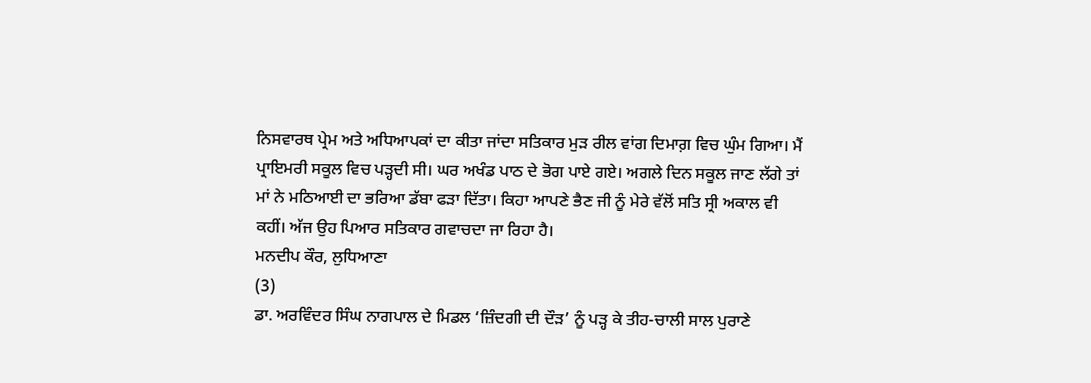ਨਿਸਵਾਰਥ ਪ੍ਰੇਮ ਅਤੇ ਅਧਿਆਪਕਾਂ ਦਾ ਕੀਤਾ ਜਾਂਦਾ ਸਤਿਕਾਰ ਮੁੜ ਰੀਲ ਵਾਂਗ ਦਿਮਾਗ਼ ਵਿਚ ਘੁੰਮ ਗਿਆ। ਮੈਂ ਪ੍ਰਾਇਮਰੀ ਸਕੂਲ ਵਿਚ ਪੜ੍ਹਦੀ ਸੀ। ਘਰ ਅਖੰਡ ਪਾਠ ਦੇ ਭੋਗ ਪਾਏ ਗਏ। ਅਗਲੇ ਦਿਨ ਸਕੂਲ ਜਾਣ ਲੱਗੇ ਤਾਂ ਮਾਂ ਨੇ ਮਠਿਆਈ ਦਾ ਭਰਿਆ ਡੱਬਾ ਫੜਾ ਦਿੱਤਾ। ਕਿਹਾ ਆਪਣੇ ਭੈਣ ਜੀ ਨੂੰ ਮੇਰੇ ਵੱਲੋਂ ਸਤਿ ਸ੍ਰੀ ਅਕਾਲ ਵੀ ਕਹੀਂ। ਅੱਜ ਉਹ ਪਿਆਰ ਸਤਿਕਾਰ ਗਵਾਚਦਾ ਜਾ ਰਿਹਾ ਹੈ।
ਮਨਦੀਪ ਕੌਰ, ਲੁਧਿਆਣਾ
(3)
ਡਾ. ਅਰਵਿੰਦਰ ਸਿੰਘ ਨਾਗਪਾਲ ਦੇ ਮਿਡਲ ‘ਜ਼ਿੰਦਗੀ ਦੀ ਦੌੜ’ ਨੂੰ ਪੜ੍ਹ ਕੇ ਤੀਹ-ਚਾਲੀ ਸਾਲ ਪੁਰਾਣੇ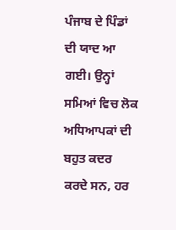ਪੰਜਾਬ ਦੇ ਪਿੰਡਾਂ ਦੀ ਯਾਦ ਆ ਗਈ। ਉਨ੍ਹਾਂ ਸਮਿਆਂ ਵਿਚ ਲੋਕ ਅਧਿਆਪਕਾਂ ਦੀ ਬਹੁਤ ਕਦਰ ਕਰਦੇ ਸਨ, ਹਰ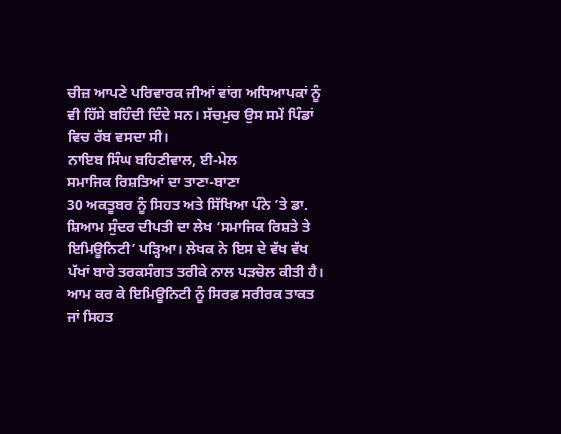ਚੀਜ਼ ਆਪਣੇ ਪਰਿਵਾਰਕ ਜੀਆਂ ਵਾਂਗ ਅਧਿਆਪਕਾਂ ਨੂੰ ਵੀ ਹਿੱਸੇ ਬਹਿੰਦੀ ਦਿੰਦੇ ਸਨ। ਸੱਚਮੁਚ ਉਸ ਸਮੇਂ ਪਿੰਡਾਂ ਵਿਚ ਰੱਬ ਵਸਦਾ ਸੀ।
ਨਾਇਬ ਸਿੰਘ ਬਹਿਣੀਵਾਲ, ਈ-ਮੇਲ
ਸਮਾਜਿਕ ਰਿਸ਼ਤਿਆਂ ਦਾ ਤਾਣਾ-ਬਾਣਾ
30 ਅਕਤੂਬਰ ਨੂੰ ਸਿਹਤ ਅਤੇ ਸਿੱਖਿਆ ਪੰਨੇ ’ਤੇ ਡਾ. ਸ਼ਿਆਮ ਸੁੰਦਰ ਦੀਪਤੀ ਦਾ ਲੇਖ ‘ਸਮਾਜਿਕ ਰਿਸ਼ਤੇ ਤੇ ਇਮਿਊਨਿਟੀ’ ਪੜ੍ਹਿਆ। ਲੇਖਕ ਨੇ ਇਸ ਦੇ ਵੱਖ ਵੱਖ ਪੱਖਾਂ ਬਾਰੇ ਤਰਕਸੰਗਤ ਤਰੀਕੇ ਨਾਲ ਪੜਚੋਲ ਕੀਤੀ ਹੈ। ਆਮ ਕਰ ਕੇ ਇਮਿਊਨਿਟੀ ਨੂੰ ਸਿਰਫ਼ ਸਰੀਰਕ ਤਾਕਤ ਜਾਂ ਸਿਹਤ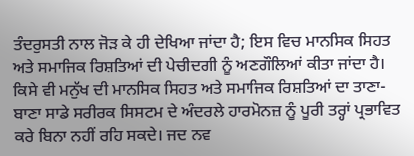ਤੰਦਰੁਸਤੀ ਨਾਲ ਜੋੜ ਕੇ ਹੀ ਦੇਖਿਆ ਜਾਂਦਾ ਹੈ; ਇਸ ਵਿਚ ਮਾਨਸਿਕ ਸਿਹਤ ਅਤੇ ਸਮਾਜਿਕ ਰਿਸ਼ਤਿਆਂ ਦੀ ਪੇਚੀਦਗੀ ਨੂੰ ਅਣਗੌਲਿਆਂ ਕੀਤਾ ਜਾਂਦਾ ਹੈ। ਕਿਸੇ ਵੀ ਮਨੁੱਖ ਦੀ ਮਾਨਸਿਕ ਸਿਹਤ ਅਤੇ ਸਮਾਜਿਕ ਰਿਸ਼ਤਿਆਂ ਦਾ ਤਾਣਾ-ਬਾਣਾ ਸਾਡੇ ਸਰੀਰਕ ਸਿਸਟਮ ਦੇ ਅੰਦਰਲੇ ਹਾਰਮੋਨਜ਼ ਨੂੰ ਪੂਰੀ ਤਰ੍ਹਾਂ ਪ੍ਰਭਾਵਿਤ ਕਰੇ ਬਿਨਾ ਨਹੀਂ ਰਹਿ ਸਕਦੇ। ਜਦ ਨਵ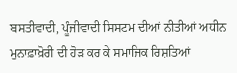ਬਸਤੀਵਾਦੀ, ਪੂੰਜੀਵਾਦੀ ਸਿਸਟਮ ਦੀਆਂ ਨੀਤੀਆਂ ਅਧੀਨ ਮੁਨਾਫ਼ਾਖ਼ੋਰੀ ਦੀ ਹੋੜ ਕਰ ਕੇ ਸਮਾਜਿਕ ਰਿਸ਼ਤਿਆਂ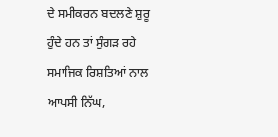ਦੇ ਸਮੀਕਰਨ ਬਦਲਣੇ ਸ਼ੁਰੂ ਹੁੰਦੇ ਹਨ ਤਾਂ ਸੁੰਗੜ ਰਹੇ ਸਮਾਜਿਕ ਰਿਸ਼ਤਿਆਂ ਨਾਲ ਆਪਸੀ ਨਿੱਘ,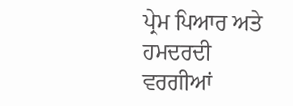ਪ੍ਰੇਮ ਪਿਆਰ ਅਤੇ ਹਮਦਰਦੀ ਵਰਗੀਆਂ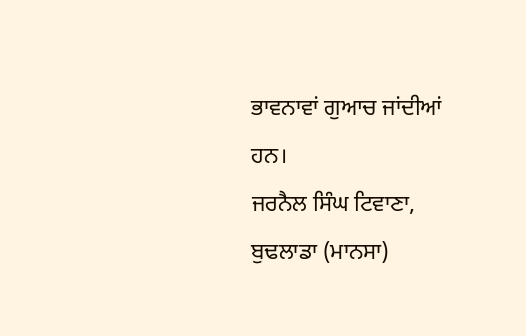ਭਾਵਨਾਵਾਂ ਗੁਆਚ ਜਾਂਦੀਆਂ ਹਨ।
ਜਰਨੈਲ ਸਿੰਘ ਟਿਵਾਣਾ, ਬੁਢਲਾਡਾ (ਮਾਨਸਾ)